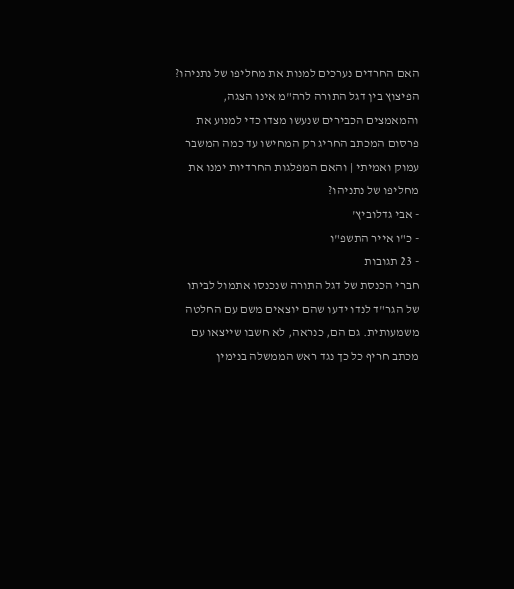האם החרדים נערכים למנות את מחליפו של נתניהו?
הפיצוץ בין דגל התורה לרה"מ אינו הצגה, והמאמצים הכבירים שנעשו מצדו כדי למנוע את פרסום המכתב החריג רק המחישו עד כמה המשבר עמוק ואמיתי | והאם המפלגות החרדיות ימנו את מחליפו של נתניהו?
- אבי גדלוביץ'
- כ"ו אייר התשפ"ו
- 23 תגובות
חברי הכנסת של דגל התורה שנכנסו אתמול לביתו של הגר"ד לנדו ידעו שהם יוצאים משם עם החלטה משמעותית. גם הם, כנראה, לא חשבו שייצאו עם מכתב חריף כל כך נגד ראש הממשלה בנימין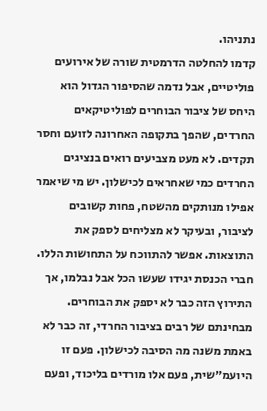נתניהו.
קדמו להחלטה הדרמטית שורה של אירועים פוליטיים, אבל נדמה שהסיפור הגדול הוא היחס של ציבור הבוחרים לפוליטיקאים החרדים, שהפך בתקופה האחרונה לזועם וחסר תקדים. לא מעט מצביעים רואים בנציגים החרדים כמי שאחראים לכישלון. יש מי שיאמר אפילו מנותקים מהשטח, פחות קשובים לציבור, ובעיקר לא מצליחים לספק את התוצאות. אפשר להתווכח על התחושות הללו. חברי הכנסת יגידו שעשו הכל אבל נבלמו, אך התירוץ הזה כבר לא יספק את הבוחרים.
מבחינתם של רבים בציבור החרדי, זה כבר לא באמת משנה מה הסיבה לכישלון. פעם זו היועמ״שית, פעם אלו מורדים בליכוד, ופעם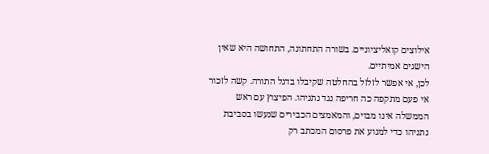אילוצים קואליציוניים. בשורה התחתונה, התחושה היא שאין הישגים אמיתיים.
לכן, אי אפשר לזלזל בהחלטה שקיבלו בדגל התורה. קשה לזכור אי פעם מתקפה כה חריפה נגד נתניהו. הפיצוץ עם ראש הממשלה אינו מבוים, והמאמצים הכבירים שנעשו בסביבת נתניהו כדי למנוע את פרסום המכתב רק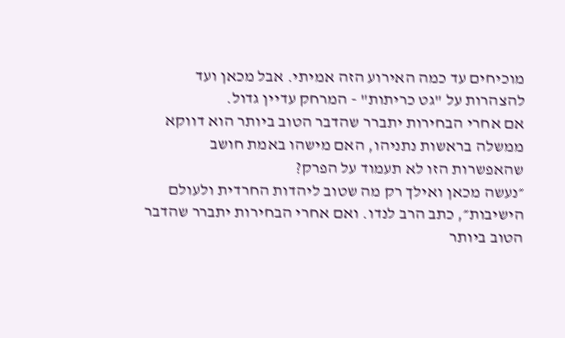מוכיחים עד כמה האירוע הזה אמיתי. אבל מכאן ועד להצהרות על "גט כריתות" - המרחק עדיין גדול.
אם אחרי הבחירות יתברר שהדבר הטוב ביותר הוא דווקא ממשלה בראשות נתניהו, האם מישהו באמת חושב שהאפשרות הזו לא תעמוד על הפרק?
״נעשה מכאן ואילך רק מה שטוב ליהדות החרדית ולעולם הישיבות״, כתב הרב לנדו. ואם אחרי הבחירות יתברר שהדבר הטוב ביותר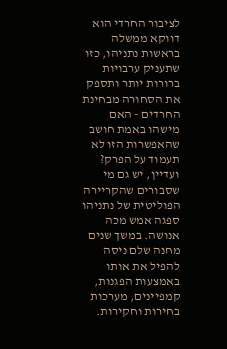לציבור החרדי הוא דווקא ממשלה בראשות נתניהו, כזו שתעניק ערבויות ברורות יותר ותספק את הסחורה מבחינת החרדים - האם מישהו באמת חושב שהאפשרות הזו לא תעמוד על הפרק?
ועדיין, יש גם מי שסבורים שהקריירה הפוליטית של נתניהו ספגה אמש מכה אנושה. במשך שנים מחנה שלם ניסה להפיל את אותו באמצעות הפגנות, קמפיינים, מערכות בחירות וחקירות.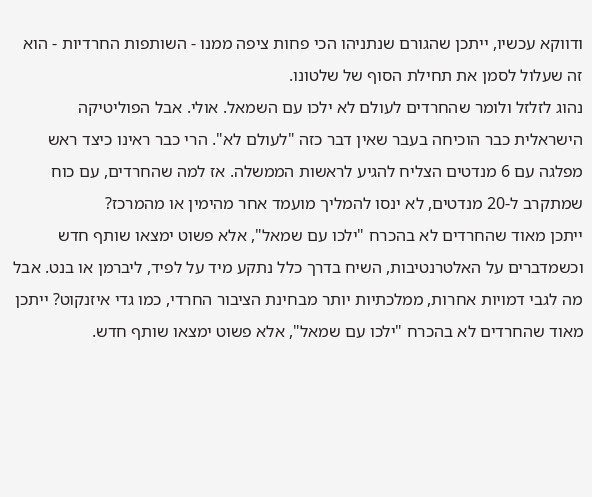ודווקא עכשיו, ייתכן שהגורם שנתניהו הכי פחות ציפה ממנו - השותפות החרדיות - הוא זה שעלול לסמן את תחילת הסוף של שלטונו.
נהוג לזלזל ולומר שהחרדים לעולם לא ילכו עם השמאל. אולי. אבל הפוליטיקה הישראלית כבר הוכיחה בעבר שאין דבר כזה "לעולם לא". הרי כבר ראינו כיצד ראש מפלגה עם 6 מנדטים הצליח להגיע לראשות הממשלה. אז למה שהחרדים, עם כוח שמתקרב ל-20 מנדטים, לא ינסו להמליך מועמד אחר מהימין או מהמרכז?
ייתכן מאוד שהחרדים לא בהכרח "ילכו עם שמאל", אלא פשוט ימצאו שותף חדש
וכשמדברים על האלטרנטיבות, השיח בדרך כלל נתקע מיד על לפיד, ליברמן או בנט. אבל מה לגבי דמויות אחרות, ממלכתיות יותר מבחינת הציבור החרדי, כמו גדי איזנקוט? ייתכן מאוד שהחרדים לא בהכרח "ילכו עם שמאל", אלא פשוט ימצאו שותף חדש.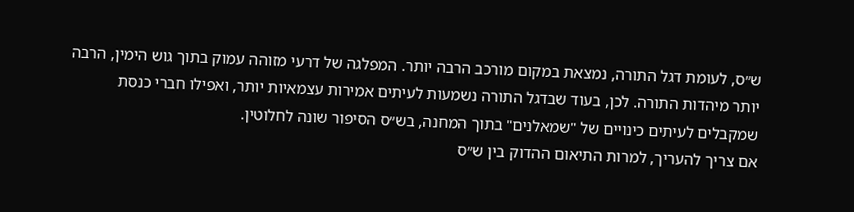ש״ס, לעומת דגל התורה, נמצאת במקום מורכב הרבה יותר. המפלגה של דרעי מזוהה עמוק בתוך גוש הימין, הרבה יותר מיהדות התורה. לכן, בעוד שבדגל התורה נשמעות לעיתים אמירות עצמאיות יותר, ואפילו חברי כנסת שמקבלים לעיתים כינויים של "שמאלנים" בתוך המחנה, בש״ס הסיפור שונה לחלוטין.
אם צריך להעריך, למרות התיאום ההדוק בין ש״ס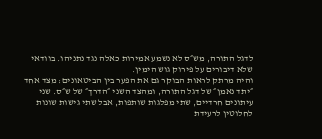לדגל התורה, מש״ס לא נשמע אמירות כאלה נגד נתניהו. בוודאי שלא דיבורים על פירוק גוש הימין.
והיה מרתק לראות הבוקר גם את הפער בין הביטאונים: מצד אחד ״יתד נאמן״ של דגל התורה, ומהצד השני ״הדרך״ של ש״ס. שני עיתונים חרדיים, שתי מפלגות שותפות, אבל שתי גישות שונות לחלוטין לרעידת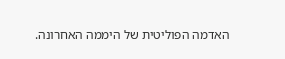האדמה הפוליטית של היממה האחרונה.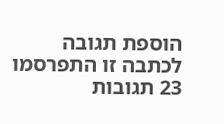הוספת תגובה
לכתבה זו התפרסמו 23 תגובות